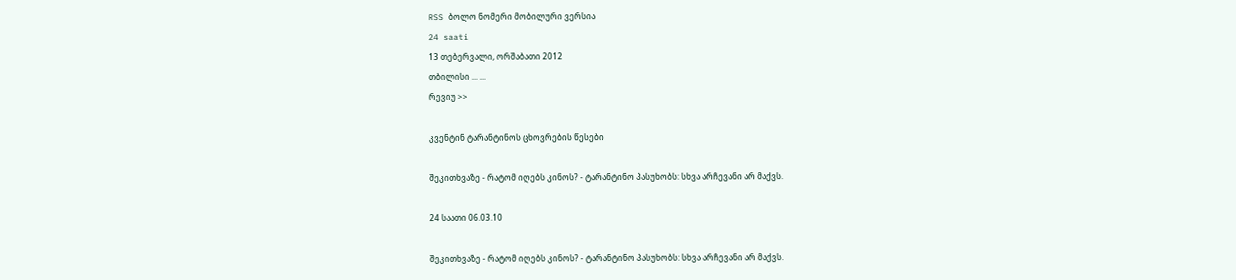RSS ბოლო ნომერი მობილური ვერსია
24 saati
13 თებერვალი, ორშაბათი 2012
თბილისი ... ...
რევიუ >>

კვენტინ ტარანტინოს ცხოვრების წესები

შეკითხვაზე - რატომ იღებს კინოს? - ტარანტინო პასუხობს: სხვა არჩევანი არ მაქვს.

24 საათი 06.03.10

შეკითხვაზე - რატომ იღებს კინოს? - ტარანტინო პასუხობს: სხვა არჩევანი არ მაქვს.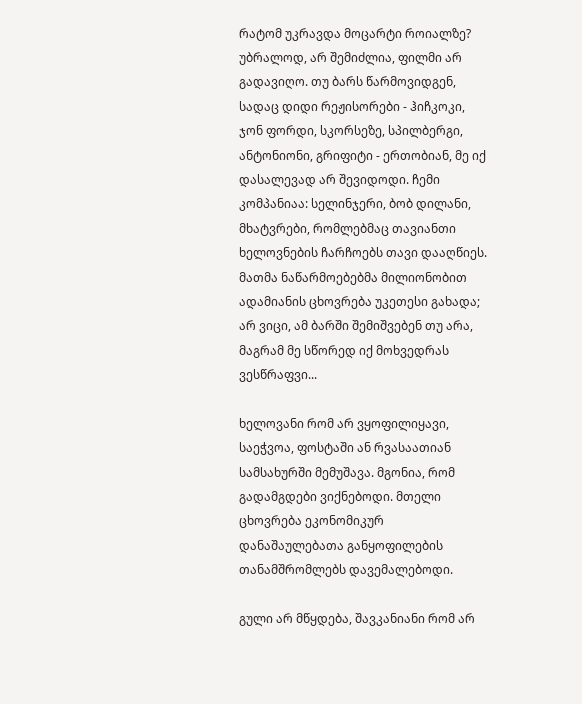რატომ უკრავდა მოცარტი როიალზე? უბრალოდ, არ შემიძლია, ფილმი არ გადავიღო. თუ ბარს წარმოვიდგენ, სადაც დიდი რეჟისორები - ჰიჩკოკი, ჯონ ფორდი, სკორსეზე, სპილბერგი, ანტონიონი, გრიფიტი - ერთობიან, მე იქ დასალევად არ შევიდოდი. ჩემი კომპანიაა: სელინჯერი, ბობ დილანი, მხატვრები, რომლებმაც თავიანთი ხელოვნების ჩარჩოებს თავი დააღწიეს. მათმა ნაწარმოებებმა მილიონობით ადამიანის ცხოვრება უკეთესი გახადა; არ ვიცი, ამ ბარში შემიშვებენ თუ არა, მაგრამ მე სწორედ იქ მოხვედრას ვესწრაფვი...

ხელოვანი რომ არ ვყოფილიყავი, საეჭვოა, ფოსტაში ან რვასაათიან სამსახურში მემუშავა. მგონია, რომ გადამგდები ვიქნებოდი. მთელი ცხოვრება ეკონომიკურ დანაშაულებათა განყოფილების თანამშრომლებს დავემალებოდი.

გული არ მწყდება, შავკანიანი რომ არ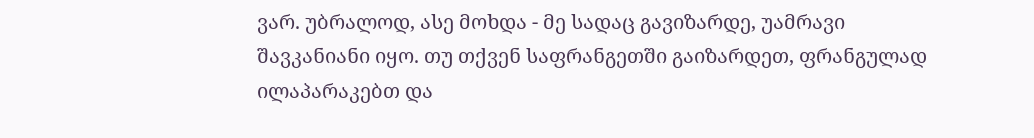ვარ. უბრალოდ, ასე მოხდა - მე სადაც გავიზარდე, უამრავი შავკანიანი იყო. თუ თქვენ საფრანგეთში გაიზარდეთ, ფრანგულად ილაპარაკებთ და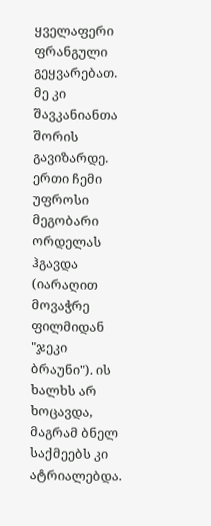ყველაფერი ფრანგული გეყვარებათ. მე კი შავკანიანთა შორის გავიზარდე. ერთი ჩემი უფროსი მეგობარი ორდელას ჰგავდა (იარაღით მოვაჭრე ფილმიდან "ჯეკი ბრაუნი"). ის ხალხს არ ხოცავდა, მაგრამ ბნელ საქმეებს კი ატრიალებდა.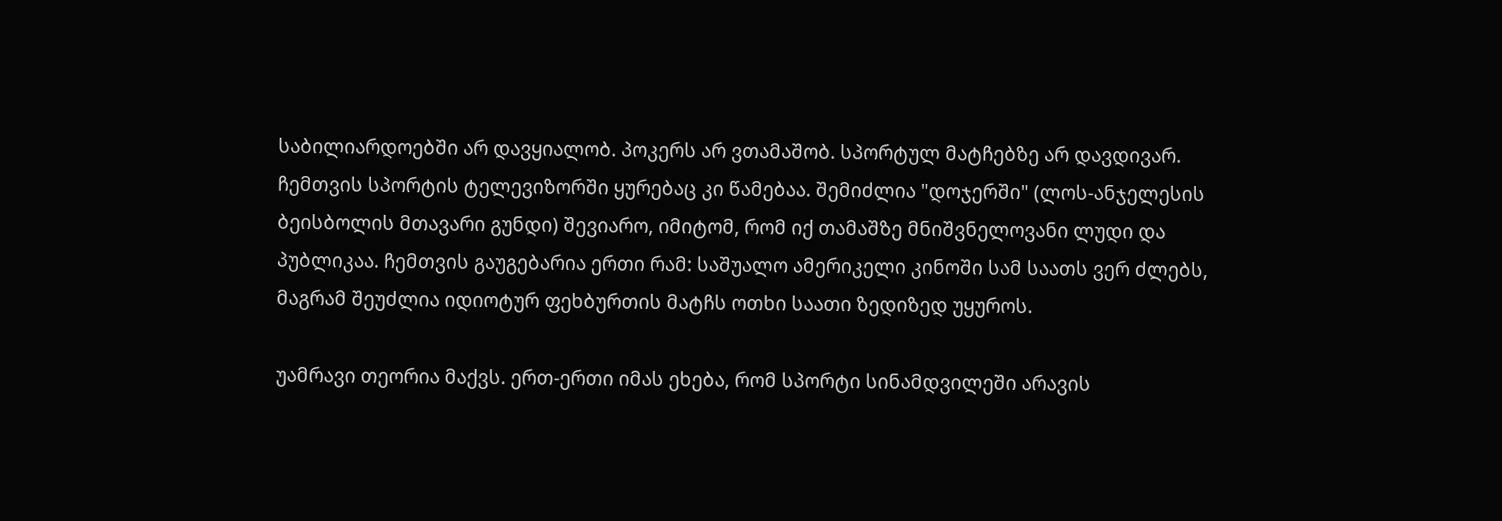საბილიარდოებში არ დავყიალობ. პოკერს არ ვთამაშობ. სპორტულ მატჩებზე არ დავდივარ. ჩემთვის სპორტის ტელევიზორში ყურებაც კი წამებაა. შემიძლია "დოჯერში" (ლოს-ანჯელესის ბეისბოლის მთავარი გუნდი) შევიარო, იმიტომ, რომ იქ თამაშზე მნიშვნელოვანი ლუდი და პუბლიკაა. ჩემთვის გაუგებარია ერთი რამ: საშუალო ამერიკელი კინოში სამ საათს ვერ ძლებს, მაგრამ შეუძლია იდიოტურ ფეხბურთის მატჩს ოთხი საათი ზედიზედ უყუროს.

უამრავი თეორია მაქვს. ერთ-ერთი იმას ეხება, რომ სპორტი სინამდვილეში არავის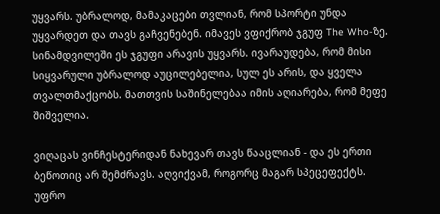უყვარს. უბრალოდ, მამაკაცები თვლიან, რომ სპორტი უნდა უყვარდეთ და თავს გაჩვენებენ. იმავეს ვფიქრობ ჯგუფ The Who-ზე. სინამდვილეში ეს ჯგუფი არავის უყვარს. ივარაუდება, რომ მისი სიყვარული უბრალოდ აუცილებელია, სულ ეს არის, და ყველა თვალთმაქცობს. მათთვის საშინელებაა იმის აღიარება, რომ მეფე შიშველია.

ვიღაცას ვინჩესტერიდან ნახევარ თავს წააცლიან - და ეს ერთი ბეწოთიც არ შემძრავს. აღვიქვამ, როგორც მაგარ სპეცეფექტს. უფრო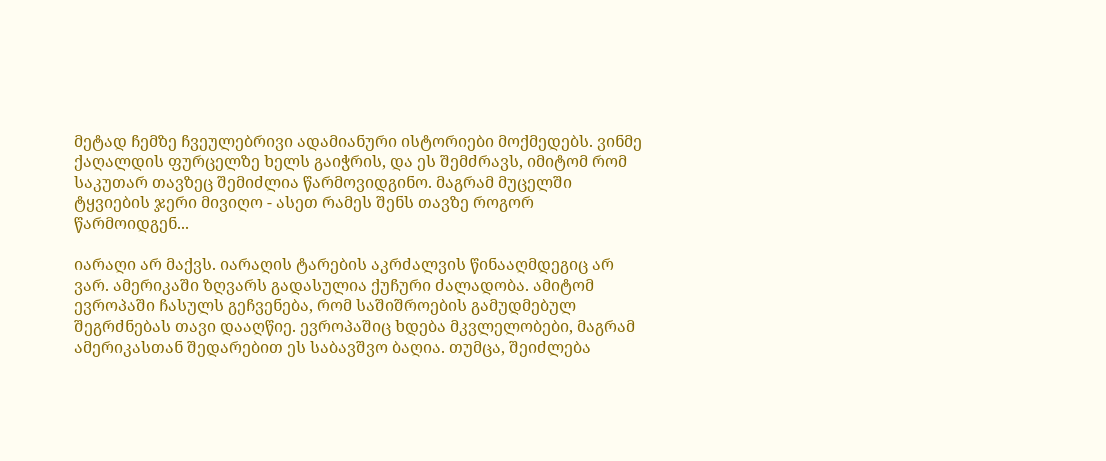მეტად ჩემზე ჩვეულებრივი ადამიანური ისტორიები მოქმედებს. ვინმე ქაღალდის ფურცელზე ხელს გაიჭრის, და ეს შემძრავს, იმიტომ რომ საკუთარ თავზეც შემიძლია წარმოვიდგინო. მაგრამ მუცელში ტყვიების ჯერი მივიღო - ასეთ რამეს შენს თავზე როგორ წარმოიდგენ...

იარაღი არ მაქვს. იარაღის ტარების აკრძალვის წინააღმდეგიც არ ვარ. ამერიკაში ზღვარს გადასულია ქუჩური ძალადობა. ამიტომ ევროპაში ჩასულს გეჩვენება, რომ საშიშროების გამუდმებულ შეგრძნებას თავი დააღწიე. ევროპაშიც ხდება მკვლელობები, მაგრამ ამერიკასთან შედარებით ეს საბავშვო ბაღია. თუმცა, შეიძლება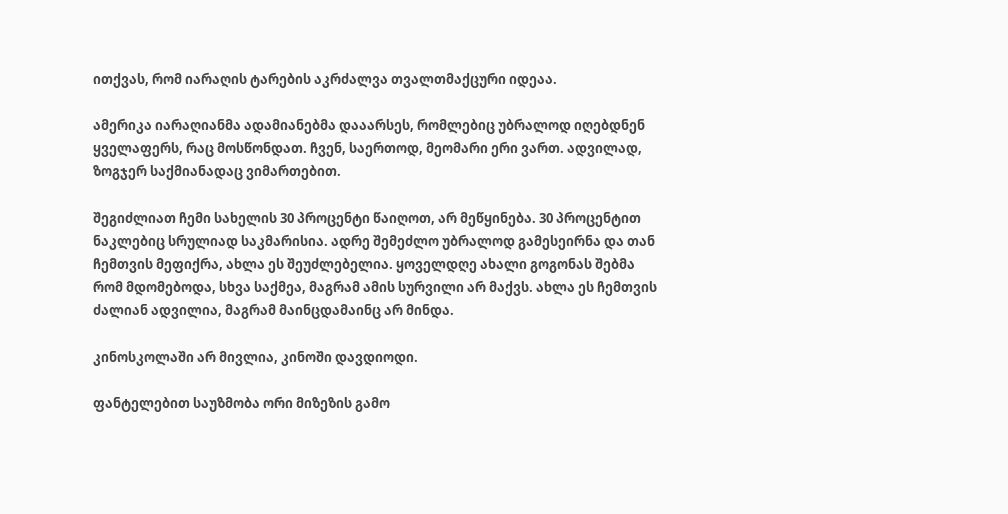ითქვას, რომ იარაღის ტარების აკრძალვა თვალთმაქცური იდეაა.

ამერიკა იარაღიანმა ადამიანებმა დააარსეს, რომლებიც უბრალოდ იღებდნენ ყველაფერს, რაც მოსწონდათ. ჩვენ, საერთოდ, მეომარი ერი ვართ. ადვილად, ზოგჯერ საქმიანადაც ვიმართებით.

შეგიძლიათ ჩემი სახელის 30 პროცენტი წაიღოთ, არ მეწყინება. 30 პროცენტით ნაკლებიც სრულიად საკმარისია. ადრე შემეძლო უბრალოდ გამესეირნა და თან ჩემთვის მეფიქრა, ახლა ეს შეუძლებელია. ყოველდღე ახალი გოგონას შებმა რომ მდომებოდა, სხვა საქმეა, მაგრამ ამის სურვილი არ მაქვს. ახლა ეს ჩემთვის ძალიან ადვილია, მაგრამ მაინცდამაინც არ მინდა.

კინოსკოლაში არ მივლია, კინოში დავდიოდი.

ფანტელებით საუზმობა ორი მიზეზის გამო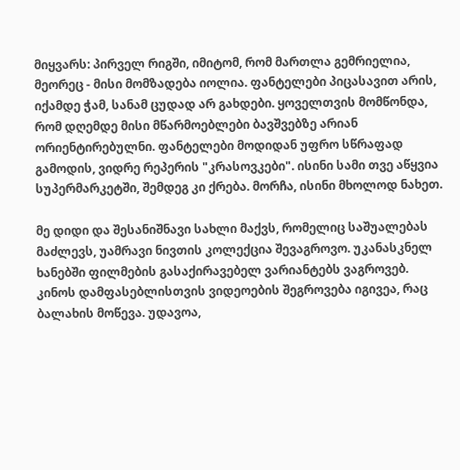მიყვარს: პირველ რიგში, იმიტომ, რომ მართლა გემრიელია, მეორეც - მისი მომზადება იოლია. ფანტელები პიცასავით არის, იქამდე ჭამ, სანამ ცუდად არ გახდები. ყოველთვის მომწონდა, რომ დღემდე მისი მწარმოებლები ბავშვებზე არიან ორიენტირებულნი. ფანტელები მოდიდან უფრო სწრაფად გამოდის, ვიდრე რეპერის "კრასოვკები". ისინი სამი თვე აწყვია სუპერმარკეტში, შემდეგ კი ქრება. მორჩა, ისინი მხოლოდ ნახეთ.

მე დიდი და შესანიშნავი სახლი მაქვს, რომელიც საშუალებას მაძლევს, უამრავი ნივთის კოლექცია შევაგროვო. უკანასკნელ ხანებში ფილმების გასაქირავებელ ვარიანტებს ვაგროვებ. კინოს დამფასებლისთვის ვიდეოების შეგროვება იგივეა, რაც ბალახის მოწევა. უდავოა,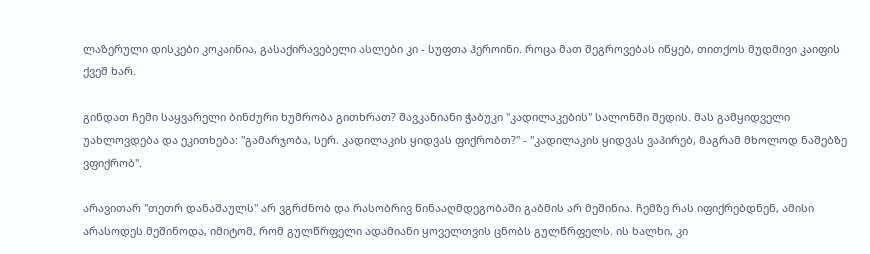ლაზერული დისკები კოკაინია, გასაქირავებელი ასლები კი - სუფთა ჰეროინი. როცა მათ შეგროვებას იწყებ, თითქოს მუდმივი კაიფის ქვეშ ხარ.

გინდათ ჩემი საყვარელი ბინძური ხუმრობა გითხრათ? შავკანიანი ჭაბუკი "კადილაკების" სალონში შედის. მას გამყიდველი უახლოვდება და ეკითხება: "გამარჯობა, სერ. კადილაკის ყიდვას ფიქრობთ?" - "კადილაკის ყიდვას ვაპირებ, მაგრამ მხოლოდ ნაშებზე ვფიქრობ".

არავითარ "თეთრ დანაშაულს" არ ვგრძნობ და რასობრივ წინააღმდეგობაში გაბმის არ მეშინია. ჩემზე რას იფიქრებდნენ, ამისი არასოდეს მეშინოდა, იმიტომ, რომ გულწრფელი ადამიანი ყოველთვის ცნობს გულწრფელს. ის ხალხი, კი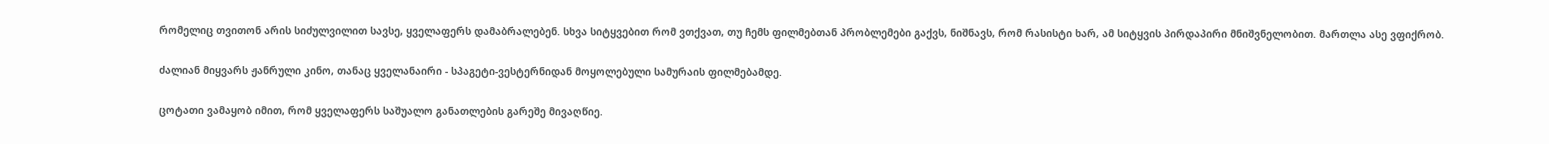რომელიც თვითონ არის სიძულვილით სავსე, ყველაფერს დამაბრალებენ. სხვა სიტყვებით რომ ვთქვათ, თუ ჩემს ფილმებთან პრობლემები გაქვს, ნიშნავს, რომ რასისტი ხარ, ამ სიტყვის პირდაპირი მნიშვნელობით. მართლა ასე ვფიქრობ.

ძალიან მიყვარს ჟანრული კინო, თანაც ყველანაირი - სპაგეტი-ვესტერნიდან მოყოლებული სამურაის ფილმებამდე.

ცოტათი ვამაყობ იმით, რომ ყველაფერს საშუალო განათლების გარეშე მივაღწიე.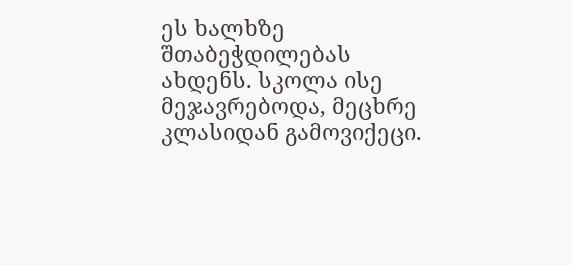ეს ხალხზე შთაბეჭდილებას ახდენს. სკოლა ისე მეჯავრებოდა, მეცხრე კლასიდან გამოვიქეცი.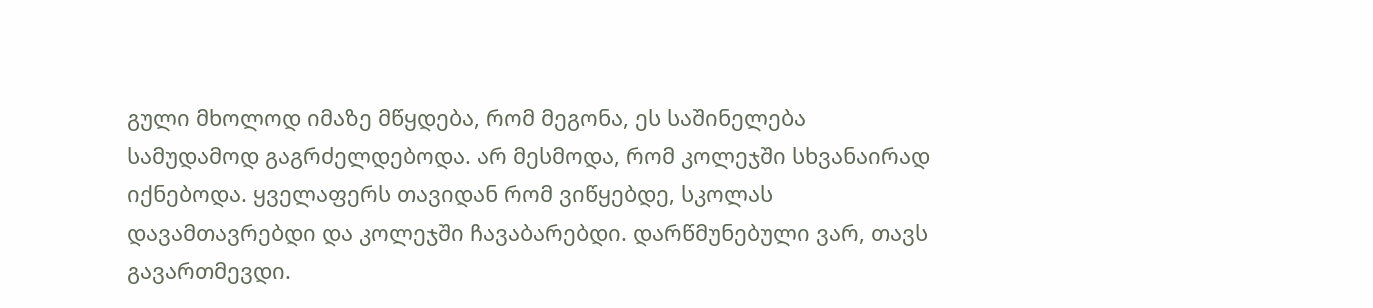გული მხოლოდ იმაზე მწყდება, რომ მეგონა, ეს საშინელება სამუდამოდ გაგრძელდებოდა. არ მესმოდა, რომ კოლეჯში სხვანაირად იქნებოდა. ყველაფერს თავიდან რომ ვიწყებდე, სკოლას დავამთავრებდი და კოლეჯში ჩავაბარებდი. დარწმუნებული ვარ, თავს გავართმევდი.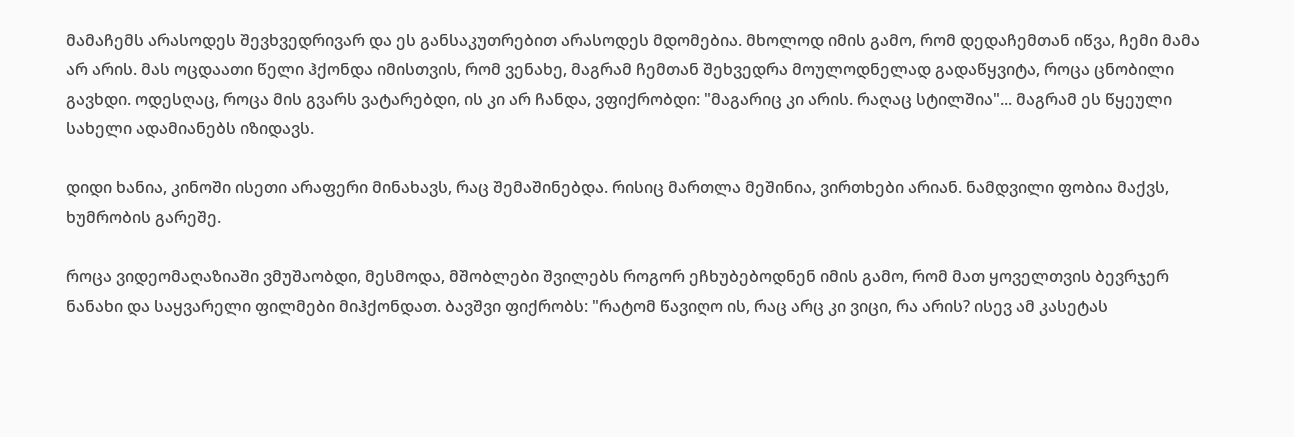მამაჩემს არასოდეს შევხვედრივარ და ეს განსაკუთრებით არასოდეს მდომებია. მხოლოდ იმის გამო, რომ დედაჩემთან იწვა, ჩემი მამა არ არის. მას ოცდაათი წელი ჰქონდა იმისთვის, რომ ვენახე, მაგრამ ჩემთან შეხვედრა მოულოდნელად გადაწყვიტა, როცა ცნობილი გავხდი. ოდესღაც, როცა მის გვარს ვატარებდი, ის კი არ ჩანდა, ვფიქრობდი: "მაგარიც კი არის. რაღაც სტილშია"... მაგრამ ეს წყეული სახელი ადამიანებს იზიდავს.

დიდი ხანია, კინოში ისეთი არაფერი მინახავს, რაც შემაშინებდა. რისიც მართლა მეშინია, ვირთხები არიან. ნამდვილი ფობია მაქვს, ხუმრობის გარეშე.

როცა ვიდეომაღაზიაში ვმუშაობდი, მესმოდა, მშობლები შვილებს როგორ ეჩხუბებოდნენ იმის გამო, რომ მათ ყოველთვის ბევრჯერ ნანახი და საყვარელი ფილმები მიჰქონდათ. ბავშვი ფიქრობს: "რატომ წავიღო ის, რაც არც კი ვიცი, რა არის? ისევ ამ კასეტას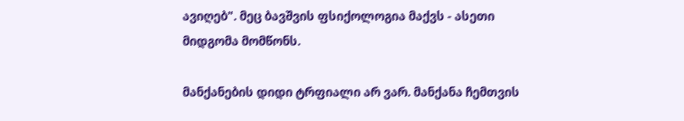ავიღებ". მეც ბავშვის ფსიქოლოგია მაქვს - ასეთი მიდგომა მომწონს.

მანქანების დიდი ტრფიალი არ ვარ. მანქანა ჩემთვის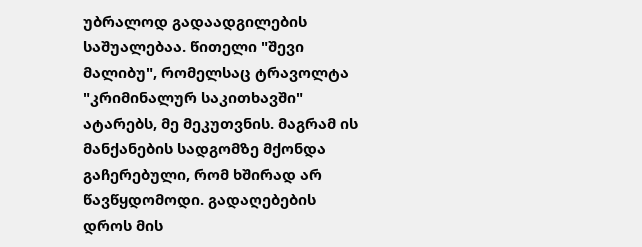უბრალოდ გადაადგილების საშუალებაა. წითელი "შევი მალიბუ", რომელსაც ტრავოლტა "კრიმინალურ საკითხავში" ატარებს, მე მეკუთვნის. მაგრამ ის მანქანების სადგომზე მქონდა გაჩერებული, რომ ხშირად არ წავწყდომოდი. გადაღებების დროს მის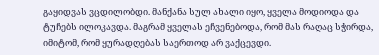გაყიდვას ვცდილობდი. მანქანა სულ ახალი იყო, ყველა მოდიოდა და ტუჩებს ილოკავდა. მაგრამ ყველას ეჩვენებოდა, რომ მას რაღაც სჭირდა, იმიტომ, რომ ყურადღებას საერთოდ არ ვაქცევდი.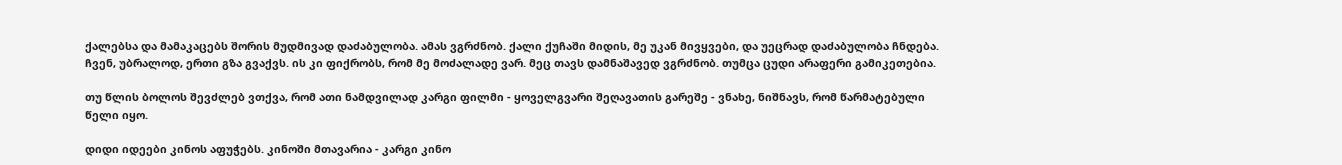ქალებსა და მამაკაცებს შორის მუდმივად დაძაბულობა. ამას ვგრძნობ. ქალი ქუჩაში მიდის, მე უკან მივყვები, და უეცრად დაძაბულობა ჩნდება. ჩვენ, უბრალოდ, ერთი გზა გვაქვს. ის კი ფიქრობს, რომ მე მოძალადე ვარ. მეც თავს დამნაშავედ ვგრძნობ. თუმცა ცუდი არაფერი გამიკეთებია.

თუ წლის ბოლოს შევძლებ ვთქვა, რომ ათი ნამდვილად კარგი ფილმი - ყოველგვარი შეღავათის გარეშე - ვნახე, ნიშნავს, რომ წარმატებული წელი იყო.

დიდი იდეები კინოს აფუჭებს. კინოში მთავარია - კარგი კინო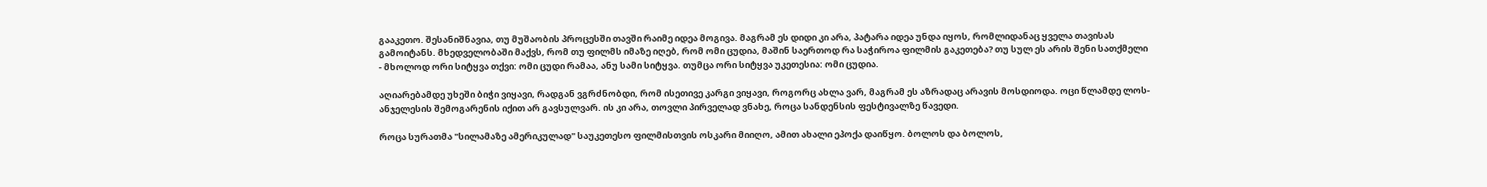გააკეთო. შესანიშნავია, თუ მუშაობის პროცესში თავში რაიმე იდეა მოგივა. მაგრამ ეს დიდი კი არა, პატარა იდეა უნდა იყოს, რომლიდანაც ყველა თავისას გამოიტანს. მხედველობაში მაქვს, რომ თუ ფილმს იმაზე იღებ, რომ ომი ცუდია, მაშინ საერთოდ რა საჭიროა ფილმის გაკეთება? თუ სულ ეს არის შენი სათქმელი - მხოლოდ ორი სიტყვა თქვი: ომი ცუდი რამაა, ანუ სამი სიტყვა. თუმცა ორი სიტყვა უკეთესია: ომი ცუდია.

აღიარებამდე უხეში ბიჭი ვიყავი, რადგან ვგრძნობდი, რომ ისეთივე კარგი ვიყავი, როგორც ახლა ვარ, მაგრამ ეს აზრადაც არავის მოსდიოდა. ოცი წლამდე ლოს-ანჯელესის შემოგარენის იქით არ გავსულვარ. ის კი არა, თოვლი პირველად ვნახე, როცა სანდენსის ფესტივალზე წავედი.

როცა სურათმა "სილამაზე ამერიკულად" საუკეთესო ფილმისთვის ოსკარი მიიღო, ამით ახალი ეპოქა დაიწყო. ბოლოს და ბოლოს,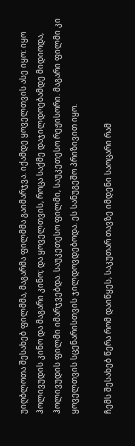უიღბლოთა შესახებ ფილმმა, მაგარმა ფილმმა გაიმარჯვა. იქამდე ყოველთვის ასე იყო: იყო ჰოლივუდის კინო და მაგარი კინო; და ყოველთვის, როცა საქმე დაჯილდოებამდე მიდიოდა, ჰოლივუდის ფილმი იმარჯვებდა. საუკეთესო ფილმი, საუკეთესო რეჟისორი. მაგარი ფილმი კი ყოველთვის სცენარისთვის ჯილდოვდებოდა. ეს სანუგეშო პრიზივით იყო.

ჩემს შესახებ წერა რომ დაიწყეს, საკუთარ თავზე იმდენი საოცარი რამ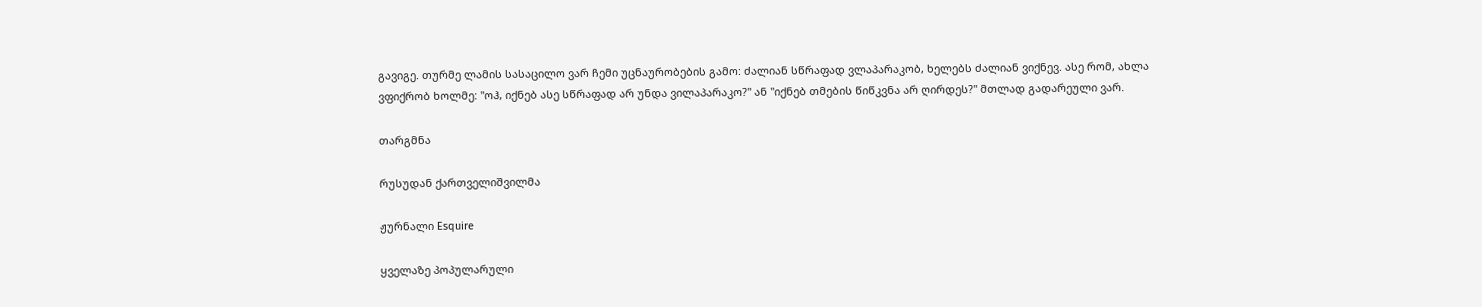გავიგე. თურმე ლამის სასაცილო ვარ ჩემი უცნაურობების გამო: ძალიან სწრაფად ვლაპარაკობ, ხელებს ძალიან ვიქნევ. ასე რომ, ახლა ვფიქრობ ხოლმე: "ოჰ, იქნებ ასე სწრაფად არ უნდა ვილაპარაკო?" ან "იქნებ თმების წიწკვნა არ ღირდეს?" მთლად გადარეული ვარ.

თარგმნა

რუსუდან ქართველიშვილმა

ჟურნალი Esquire

ყველაზე პოპულარული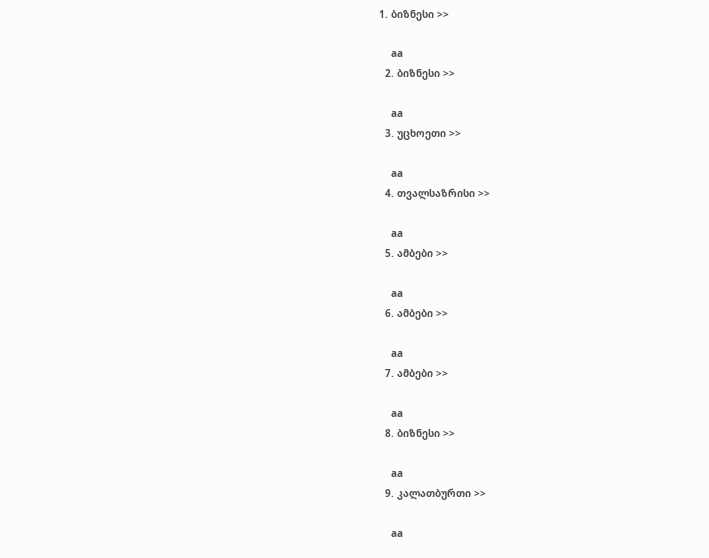1. ბიზნესი >>

    aa
  2. ბიზნესი >>

    aa
  3. უცხოეთი >>

    aa
  4. თვალსაზრისი >>

    aa
  5. ამბები >>

    aa
  6. ამბები >>

    aa
  7. ამბები >>

    aa
  8. ბიზნესი >>

    aa
  9. კალათბურთი >>

    aa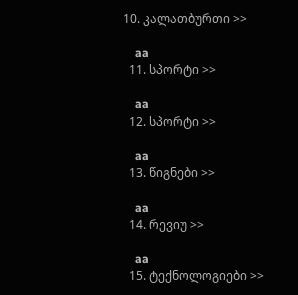10. კალათბურთი >>

    aa
  11. სპორტი >>

    aa
  12. სპორტი >>

    aa
  13. წიგნები >>

    aa
  14. რევიუ >>

    aa
  15. ტექნოლოგიები >>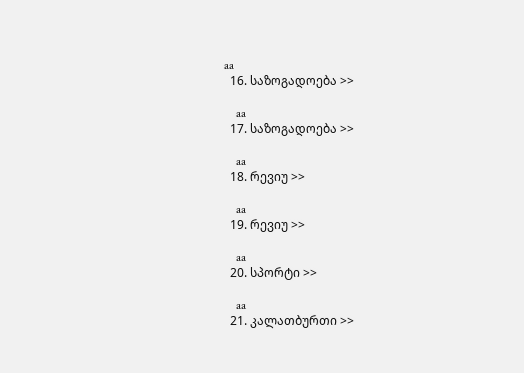aa
  16. საზოგადოება >>

    aa
  17. საზოგადოება >>

    aa
  18. რევიუ >>

    aa
  19. რევიუ >>

    aa
  20. სპორტი >>

    aa
  21. კალათბურთი >>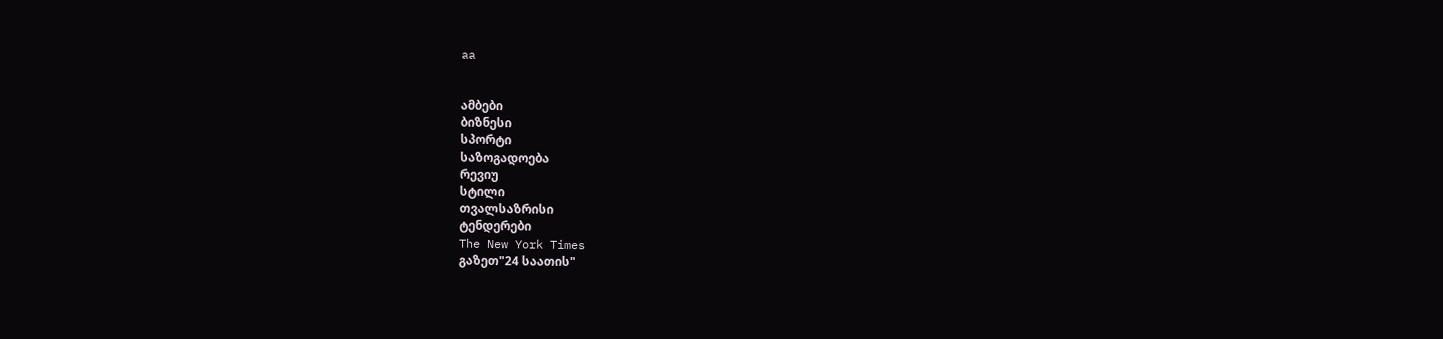aa


ამბები
ბიზნესი
სპორტი
საზოგადოება
რევიუ
სტილი
თვალსაზრისი
ტენდერები
The New York Times
გაზეთ"24 საათის"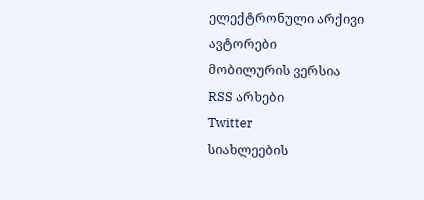ელექტრონული არქივი
ავტორები
მობილურის ვერსია
RSS არხები
Twitter
სიახლეების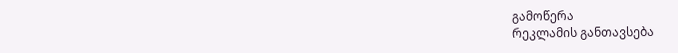გამოწერა
რეკლამის განთავსება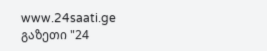www.24saati.ge
გაზეთი "24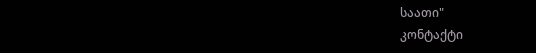საათი"
კონტაქტი